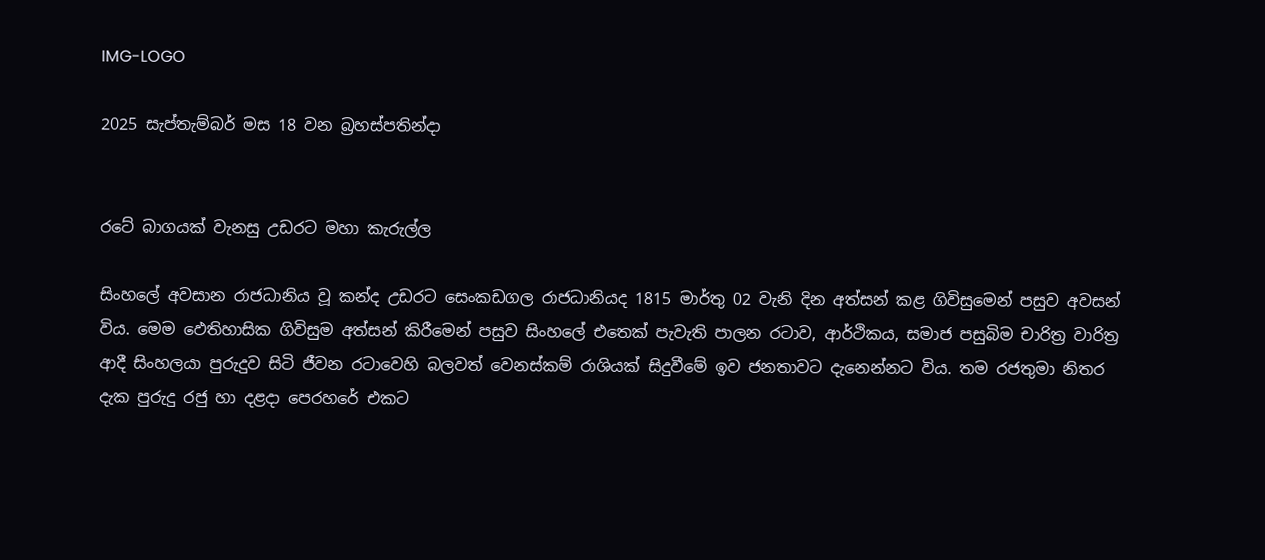IMG-LOGO

2025 සැප්තැම්බර් මස 18 වන බ්‍රහස්පතින්දා


රටේ බාගයක් වැනසු උඩරට මහා කැරුල්ල

සිංහලේ අවසාන රාජධානිය වූ කන්ද උඩරට සෙංකඩගල රාජධානියද 1815 මාර්තු 02 වැනි දින අත්සන් කළ ගිවිසුමෙන් පසුව අවසන් විය. මෙම ඵෙතිහාසික ගිවිසුම අත්සන් කිරීමෙන් පසුව සිංහලේ එතෙක් පැවැති පාලන රටාව, ආර්ථිකය, සමාජ පසුබිම චාරිත්‍ර වාරිත්‍ර ආදී සිංහලයා පුරුදුව සිටි ජීවන රටාවෙහි බලවත් වෙනස්කම් රාශියක් සිදුවීමේ ඉව ජනතාවට දැනෙන්නට විය. තම රජතුමා නිතර දැක පුරුදු රජු හා දළදා පෙරහරේ එකට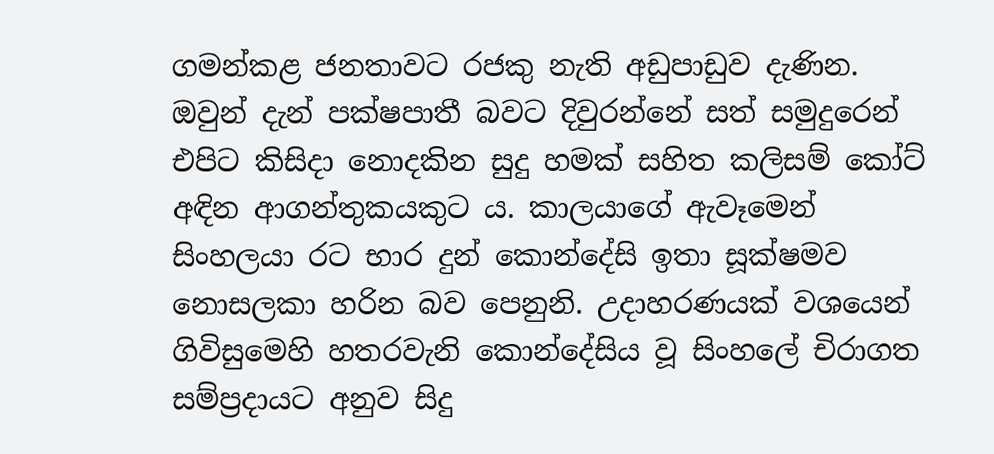ගමන්කළ ජනතාවට රජකු නැති අඩුපාඩුව දැණින. ඔවුන් දැන් පක්ෂපාතී බවට දිවුරන්නේ සත් සමුදුරෙන් එපිට කිසිදා නොදකින සුදු හමක් සහිත කලිසම් කෝට් අඳින ආගන්තුකයකුට ය. කාලයාගේ ඇවෑමෙන් සිංහලයා රට භාර දුන් කොන්දේසි ඉතා සූක්ෂමව නොසලකා හරින බව පෙනුනි. උදාහරණයක් වශයෙන් ගිවිසුමෙහි හතරවැනි කොන්දේසිය වූ සිංහලේ චිරාගත සම්ප්‍රදායට අනුව සිදු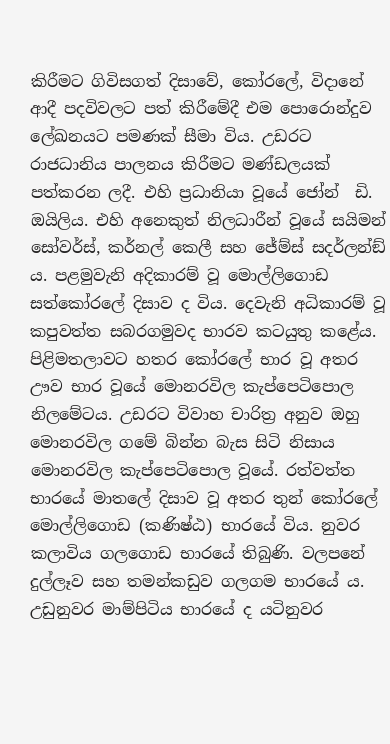කිරීමට ගිවිසගත් දිසාවේ, කෝරලේ, විදානේ ආදී පදවිවලට පත් කිරීමේදී එම පොරොන්දුව ලේඛනයට පමණක් සීමා විය. උඩරට රාජධානිය පාලනය කිරීමට මණ්ඩලයක් පත්කරන ලදී. එහි ප්‍රධානියා වූයේ ජෝන්  ඩි. ඔයිලිය. එහි අනෙකුත් නිලධාරීන් වූයේ සයිමන් සෝවර්ස්, කර්නල් කෙලී සහ ජේම්ස් සදර්ලන්ඞ් ය. පළමුවැනි අදිකාරම් වූ මොල්ලිගොඩ සත්කෝරලේ දිසාව ද විය. දෙවැනි අධිකාරම් වූ කපුවත්ත සබරගමුවද භාරව කටයුතු කළේය. පිළිමතලාවට හතර කෝරලේ භාර වූ අතර ඌව භාර වූයේ මොනරවිල කැප්පෙටිපොල නිලමේටය. උඩරට විවාහ චාරිත්‍ර අනුව ඔහු මොනරවිල ගමේ බින්න බැස සිටි නිසාය මොනරවිල කැප්පෙටිපොල වූයේ. රත්වත්ත භාරයේ මාතලේ දිසාව වූ අතර තුන් කෝරලේ මොල්ලිගොඩ (කණිෂ්ඨ) භාරයේ විය. නුවර කලාවිය ගලගොඩ භාරයේ තිබුණි. වලපනේ දුල්ලෑව සහ තමන්කඩුව ගලගම භාරයේ ය. උඩුනුවර මාම්පිටිය භාරයේ ද යටිනුවර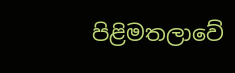පිළිමතලාවේ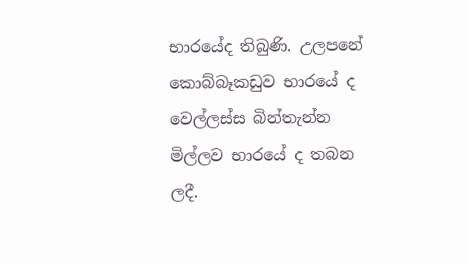භාරයේද තිබුණි. උලපනේ කොබ්බෑකඩුව භාරයේ ද වෙල්ලස්ස බින්තැන්න මිල්ලව භාරයේ ද තබන ලදී.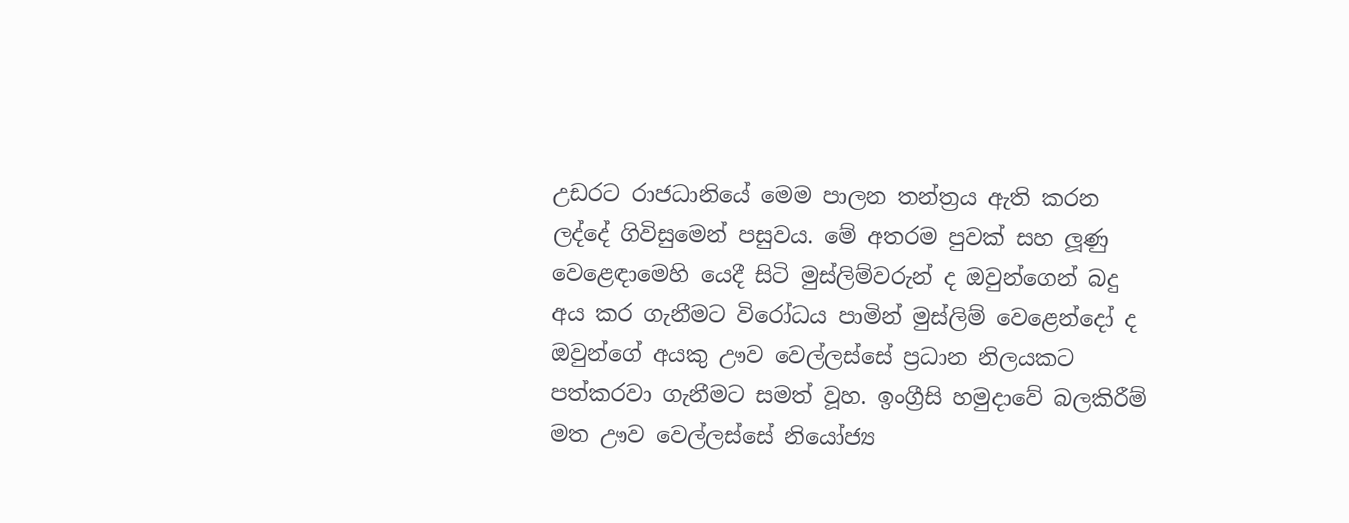උඩරට රාජධානියේ මෙම පාලන තන්ත්‍රය ඇති කරන ලද්දේ ගිවිසුමෙන් පසුවය. මේ අතරම පුවක් සහ ලූණු වෙළෙඳාමෙහි යෙදී සිටි මුස්ලිම්වරුන් ද ඔවුන්ගෙන් බදු අය කර ගැනීමට විරෝධය පාමින් මුස්ලිම් වෙළෙන්දෝ ද ඔවුන්ගේ අයකු ඌව වෙල්ලස්සේ ප්‍රධාන නිලයකට පත්කරවා ගැනීමට සමත් වූහ. ඉංග්‍රීසි හමුදාවේ බලකිරීම් මත ඌව වෙල්ලස්සේ නියෝජ්‍ය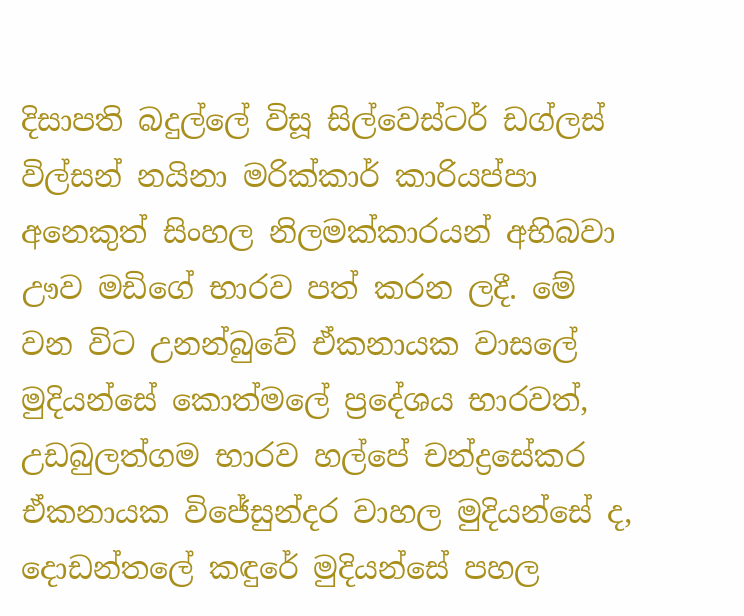දිසාපති බදුල්ලේ විසූ සිල්වෙස්ටර් ඩග්ලස් විල්සන් නයිනා මරික්කාර් කාරියප්පා අනෙකුත් සිංහල නිලමක්කාරයන් අභිබවා ඌව මඩිගේ භාරව පත් කරන ලදී. මේ වන විට උනන්බුවේ ඒකනායක වාසලේ මුදියන්සේ කොත්මලේ ප්‍රදේශය භාරවත්, උඩබුලත්ගම භාරව හල්පේ චන්ද්‍රසේකර ඒකනායක විජේසුන්දර වාහල මුදියන්සේ ද, දොඩන්තලේ කඳුරේ මුදියන්සේ පහල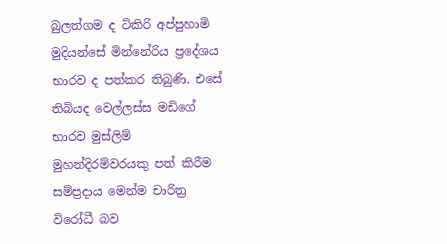බුලත්ගම ද ටිකිරි අප්පුහාමි මුදියන්සේ මින්නේරිය ප්‍රදේශය භාරව ද පත්කර තිබුණි. එසේ තිබියද වෙල්ලස්ස මඩිගේ භාරව මුස්ලිම් මුහන්දිරම්වරයකු පත් කිරීම සම්ප්‍රදාය මෙන්ම චාරිත්‍ර විරෝධී බව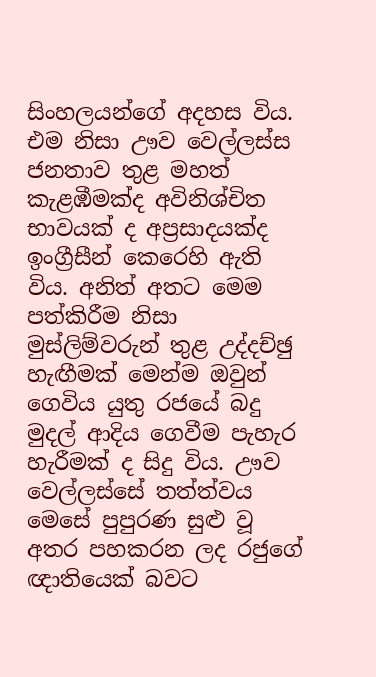සිංහලයන්ගේ අදහස විය. එම නිසා ඌව වෙල්ලස්ස ජනතාව තුළ මහත් කැළඹීමක්ද අවිනිශ්චිත භාවයක් ද අප්‍රසාදයක්ද ඉංග්‍රීසීන් කෙරෙහි ඇති විය. අනිත් අතට මෙම පත්කිරීම නිසා මුස්ලිම්වරුන් තුළ උද්දච්ඡු හැඟීමක් මෙන්ම ඔවුන් ගෙවිය යුතු රජයේ බදු මුදල් ආදිය ගෙවීම පැහැර හැරීමක් ද සිදු විය. ඌව වෙල්ලස්සේ තත්ත්වය මෙසේ පුපුරණ සුළු වූ අතර පහකරන ලද රජුගේ ඥාතියෙක් බවට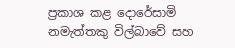ප්‍රකාශ කළ දොරේසාමි නමැත්තකු විල්බාවේ සහ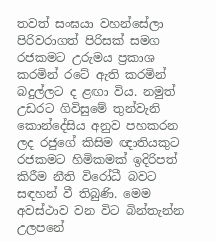තවත් සංඝයා වහන්සේලා පිරිවරාගත් පිරිසක් සමග රජකමට උරුමය ප්‍රකාශ කරමින් රටේ ඇති කරමින් බදුල්ලට ද ළඟා විය. නමුත් උඩරට ගිවිසුමේ තුන්වැනි කොන්දේසිය අනුව පහකරන ලද රජුගේ කිසිම ඥාතියකුට රජකමට හිමිකමක් ඉදිරිපත් කිරීම නීති විරෝධී බවට සඳහන් වී තිබුණි. මෙම අවස්ථාව වන විට බින්තැන්න උලපනේ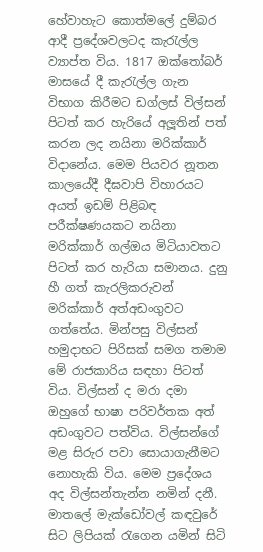හේවාහැට කොත්මලේ දුම්බර ආදී ප්‍රදේශවලටද කැරැල්ල ව්‍යාප්ත විය. 1817 ඔක්තෝබර් මාසයේ දී කැරැල්ල ගැන විභාග කිරීමට ඩග්ලස් විල්සන් පිටත් කර හැරියේ අලූතින් පත් කරන ලද නයිනා මරික්කාර් විදානේය. මෙම පියවර නූතන කාලයේදී දීඝවාපි විහාරයට අයත් ඉඩම් පිළිබඳ පරීක්ෂණයකට නයිනා මරික්කාර් ගල්ඔය මිටියාවතට පිටත් කර හැරියා සමානය. දුනු හී ගත් කැරලිකරුවන් මරික්කාර් අත්අඩංගුවට ගත්තේය. මින්පසු විල්සන් හමුදාභට පිරිසක් සමග තමාම මේ රාජකාරිය සඳහා පිටත් විය. විල්සන් ද මරා දමා ඔහුගේ භාෂා පරිවර්තක අත් අඩංගුවට පත්විය. විල්සන්ගේ මළ සිරුර පවා සොයාගැනීමට නොහැකි විය. මෙම ප්‍රදේශය අද විල්සන්තැන්න නමින් දනී. මාතලේ මැක්ඩෝවල් කඳවුරේ සිට ලිපියක් රැගෙන යමින් සිටි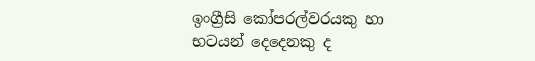ඉංග්‍රීසි කෝපරල්වරයකු හා භටයන් දෙදෙනකු ද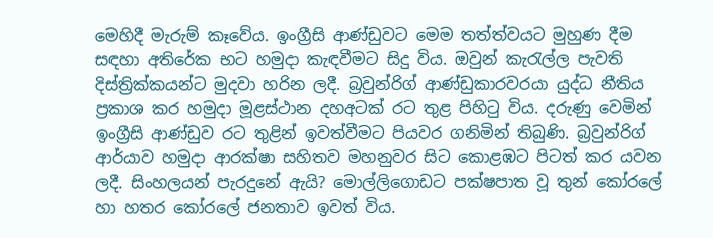මෙහිදී මැරුම් කෑවේය. ඉංග්‍රීසි ආණ්ඩුවට මෙම තත්ත්වයට මුහුණ දීම සඳහා අතිරේක භට හමුදා කැඳවීමට සිදු විය. ඔවුන් කැරැල්ල පැවති දිස්ත්‍රික්කයන්ට මුදවා හරින ලදී. බ්‍රවුන්රිග් ආණ්ඩුකාරවරයා යුද්ධ නීතිය ප්‍රකාශ කර හමුදා මූළස්ථාන දහඅටක් රට තුළ පිහිටු විය. දරුණු වෙමින් ඉංග්‍රීසි ආණ්ඩුව රට තුළින් ඉවත්වීමට පියවර ගනිමින් තිබුණි. බ්‍රවුන්රිග් ආර්යාව හමුදා ආරක්ෂා සහිතව මහනුවර සිට කොළඹට පිටත් කර යවන ලදී. සිංහලයන් පැරදුනේ ඇයි? මොල්ලිගොඩට පක්ෂපාත වූ තුන් කෝරලේ හා හතර කෝරලේ ජනතාව ඉවත් විය.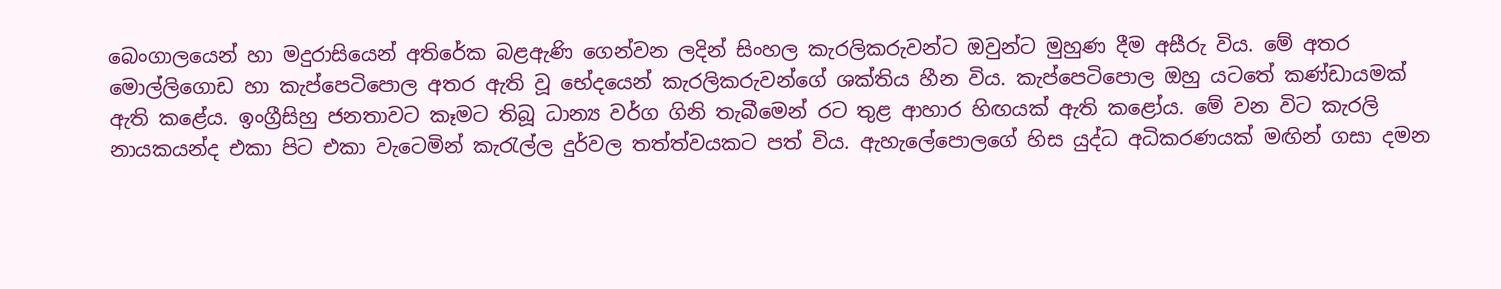බෙංගාලයෙන් හා මදුරාසියෙන් අතිරේක බළඇණි ගෙන්වන ලදින් සිංහල කැරලිකරුවන්ට ඔවුන්ට මුහුණ දීම අසීරු විය. මේ අතර මොල්ලිගොඩ හා කැප්පෙටිපොල අතර ඇති වූ භේදයෙන් කැරලිකරුවන්ගේ ශක්තිය හීන විය. කැප්පෙටිපොල ඔහු යටතේ කණ්ඩායමක් ඇති කළේය. ඉංග්‍රීසිහු ජනතාවට කෑමට තිබූ ධාන්‍ය වර්ග ගිනි තැබීමෙන් රට තුළ ආහාර හිඟයක් ඇති කළෝය. මේ වන විට කැරලි නායකයන්ද එකා පිට එකා වැටෙමින් කැරැල්ල දුර්වල තත්ත්වයකට පත් විය. ඇහැලේපොලගේ හිස යුද්ධ අධිකරණයක් මඟින් ගසා දමන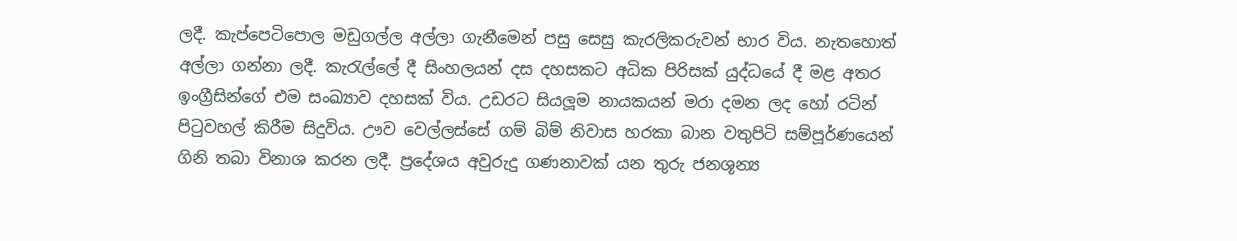ලදී. කැප්පෙටිපොල මඩුගල්ල අල්ලා ගැනීමෙන් පසු සෙසු කැරලිකරුවන් භාර විය. නැතහොත් අල්ලා ගන්නා ලදී. කැරැල්ලේ දී සිංහලයන් දස දහසකට අධික පිරිසක් යුද්ධයේ දී මළ අතර ඉංග්‍රීසින්ගේ එම සංඛ්‍යාව දහසක් විය. උඩරට සියලූම නායකයන් මරා දමන ලද හෝ රටින් පිටුවහල් කිරීම සිදුවිය. ඌව වෙල්ලස්සේ ගම් බිම් නිවාස හරකා බාන වතුපිටි සම්පූර්ණයෙන් ගිනි තබා විනාශ කරන ලදී. ප්‍රදේශය අවුරුදු ගණනාවක් යන තුරු ජනශූන්‍ය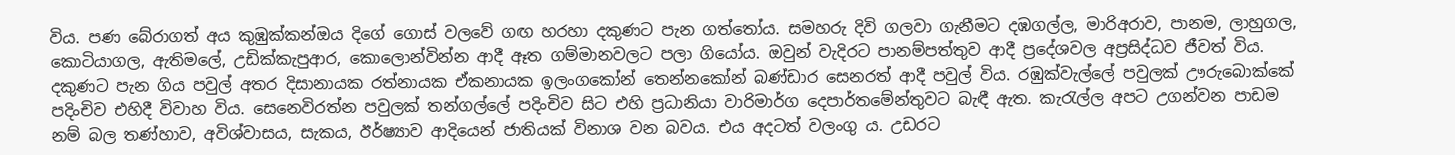විය. පණ බේරාගත් අය කුඹුක්කන්ඔය දිගේ ගොස් වලවේ ගඟ හරහා දකුණට පැන ගත්තෝය. සමහරු දිවි ගලවා ගැනීමට දඹගල්ල, මාරිඅරාව, පානම, ලාහුගල, කොටියාගල, ඇතිමලේ, උඩික්කැපුආර, කොලොන්වින්න ආදී ඈත ගම්මානවලට පලා ගියෝය. ඔවුන් වැදිරට පානම්පත්තුව ආදී ප්‍රදේශවල අප්‍රසිද්ධව ජීවත් විය. දකුණට පැන ගිය පවුල් අතර දිසානායක රත්නායක ඒකනායක ඉලංගකෝන් තෙන්නකෝන් බණ්ඩාර සෙනරත් ආදී පවුල් විය. රඹුක්වැල්ලේ පවුලක් ඌරුබොක්කේ පදිංචිව එහිදී විවාහ විය. සෙනෙවිරත්න පවුලක් තන්ගල්ලේ පදිංචිව සිට එහි ප්‍රධානියා වාරිමාර්ග දෙපාර්තමේන්තුවට බැඳී ඇත. කැරැල්ල අපට උගන්වන පාඩම නම් බල තණ්හාව, අවිශ්වාසය, සැකය, ඊර්ෂ්‍යාව ආදියෙන් ජාතියක් විනාශ වන බවය. එය අදටත් වලංගු ය. උඩරට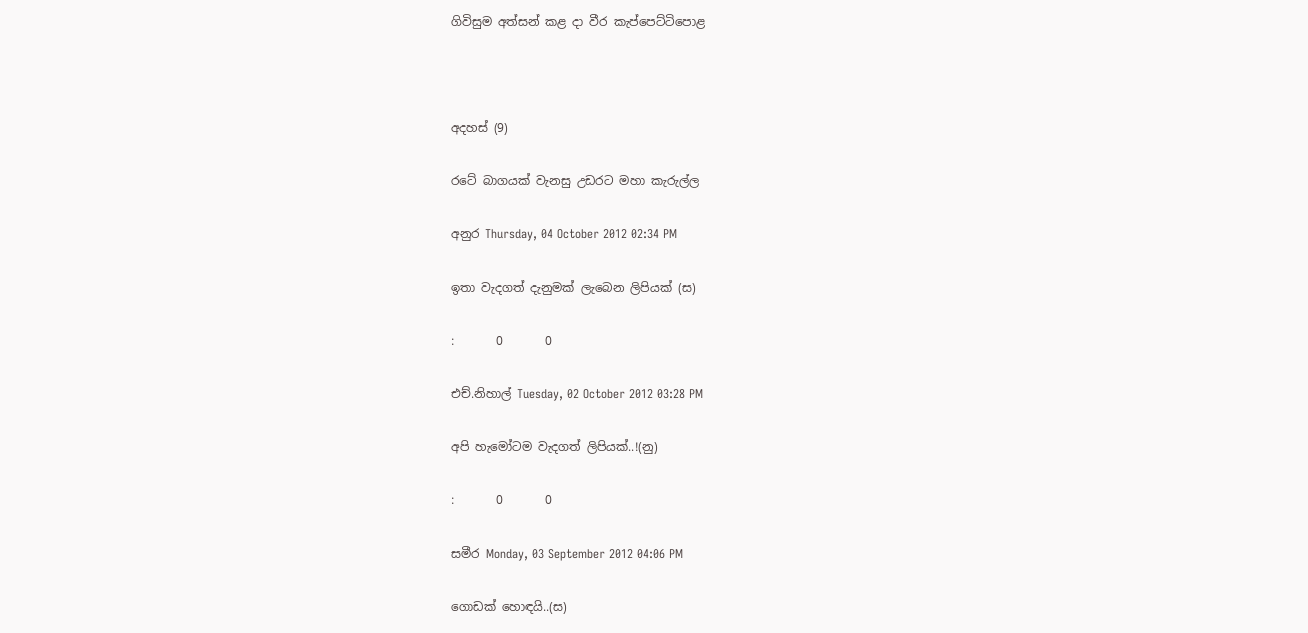ගිවිසුම අත්සන් කළ දා වීර කැප්පෙට්ටිපොළ



අදහස් (9)

රටේ බාගයක් වැනසු උඩරට මහා කැරුල්ල

අනුර Thursday, 04 October 2012 02:34 PM

ඉතා වැදගත් දැනුමක් ලැබෙන ලිපියක් (ස)

:       0       0

එච්.නිහාල් Tuesday, 02 October 2012 03:28 PM

අපි හැමෝටම වැදගත් ලිපියක්..!(නු)

:       0       0

සමීර Monday, 03 September 2012 04:06 PM

ගොඩක් හොඳයි..(ස)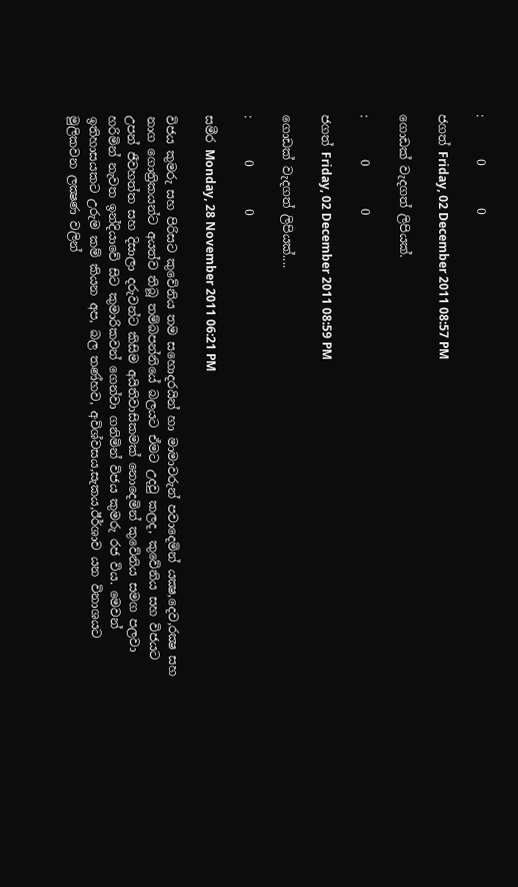:       0       0

ජගත් Friday, 02 December 2011 08:57 PM

ගොඩක් වැදගත් ලිපියක්.

:       0       0

ජගත් Friday, 02 December 2011 08:59 PM

ගොඩක් වැදගත් ලිපියක්....

:       0       0

සමීර Monday, 28 November 2011 06:21 PM

විජය කුමරු සහ පිරිසට කුවේනිය තම සහොදරයින් හා මාමාවරුන් පවාදෙමින් යක්‍ෂ,දෙව,රක්‍ෂ සහ නාග ගොත්‍රිකයන්ට අයත්ව තිබූ තම්බපන්නියේ බලයට ඒමට උදවු කලද, කුවේනිය සහ විජයට උපන් ජීවහත්ත සහ දිසාලා දරුවන්ට කිසිම අයිතිවාසිකමක්‌ නොදෙමින් කුවේනිය සමග පලවා හරිමින් නැවත ඉන්දියාවේ සිට කුමාරිකවන් ගෙන්වා ගනිමින් විජය කුමරු රජ විය. මෙවන් ඉතිහාසයකට උරුම කම් කියන අප, බල තණ්‌හව, අවිශ්වසය,සැකය,ඊර්ශාව යන විනාශයට මුලිකවන ලක්‍ෂණ වලින්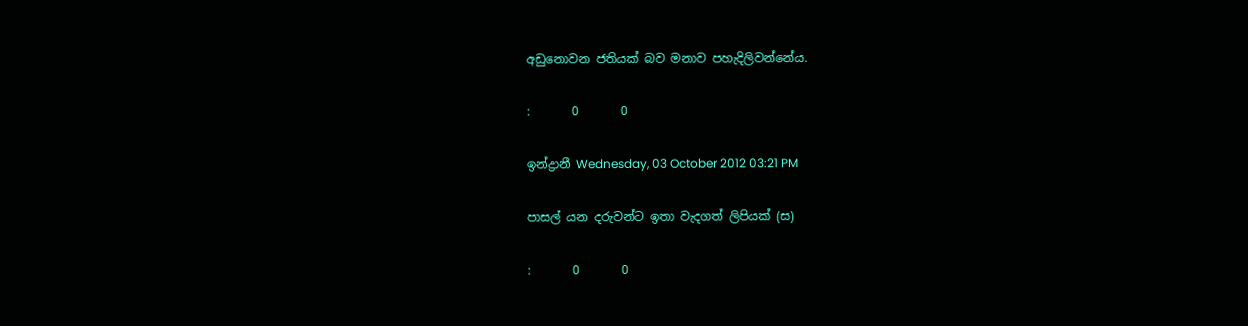අඩුනොවන ජතියක්‌ බව මනාව පහැදිලිවන්නේය.

:       0       0

ඉන්ද්‍රානී Wednesday, 03 October 2012 03:21 PM

පාසල් යන දරුවන්ට ඉතා වැදගත් ලිපියක් (ස)

:       0       0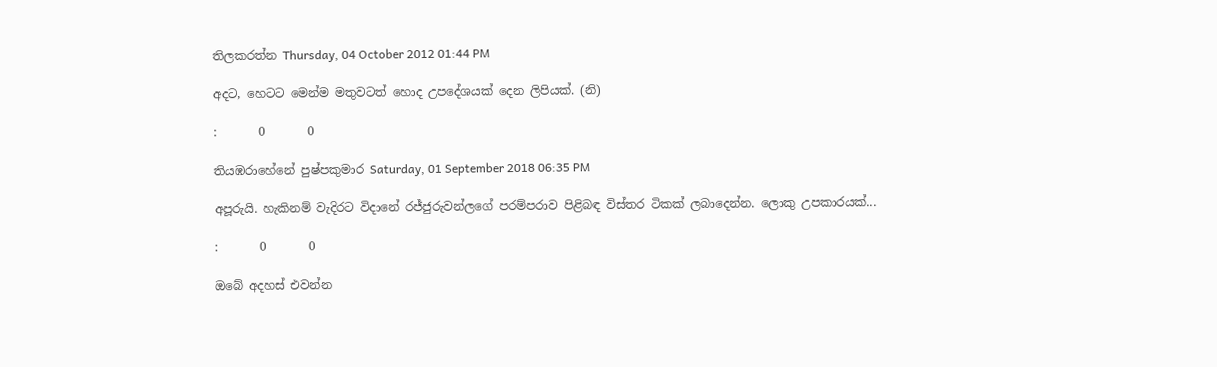තිලකරත්න Thursday, 04 October 2012 01:44 PM

අදට, හෙටට මෙන්ම මතුවටත් හොද උපදේශයක් දෙන ලිපියක්. (නි)

:       0       0

තියඹරාහේනේ පුෂ්පකුමාර Saturday, 01 September 2018 06:35 PM

අපූරුයි. හැකිනම් වැදිරට විදානේ රජ්ජුරුවන්ලගේ පරම්පරාව පිළිබඳ විස්තර ටිකක් ලබාදෙන්න. ලොකු උපකාරයක්...

:       0       0

ඔබේ අදහස් එවන්න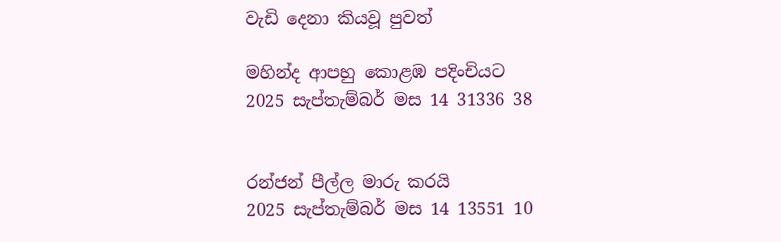වැඩි දෙනා කියවූ පුවත්

මහින්ද ආපහු කොළඹ පදිංචියට
2025 සැප්තැම්බර් මස 14 31336 38


රන්ජන් පීල්ල මාරු කරයි
2025 සැප්තැම්බර් මස 14 13551 10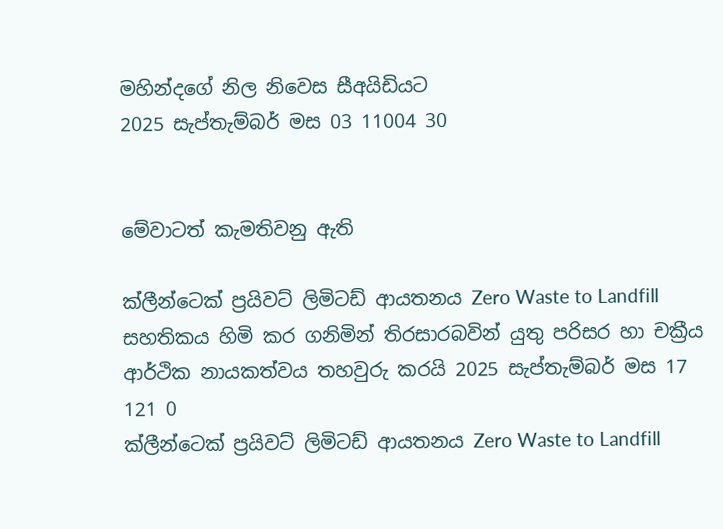මහින්දගේ නිල නිවෙස සීඅයිඩියට
2025 සැප්තැම්බර් මස 03 11004 30


මේවාටත් කැමතිවනු ඇති

ක්ලීන්ටෙක් ප්‍රයිවට් ලිමිටඩ් ආයතනය Zero Waste to Landfill සහතිකය හිමි කර ගනිමින් තිරසාරබවින් යුතු පරිසර හා චක්‍රීය ආර්ථික නායකත්වය තහවුරු කරයි 2025 සැප්තැම්බර් මස 17 121 0
ක්ලීන්ටෙක් ප්‍රයිවට් ලිමිටඩ් ආයතනය Zero Waste to Landfill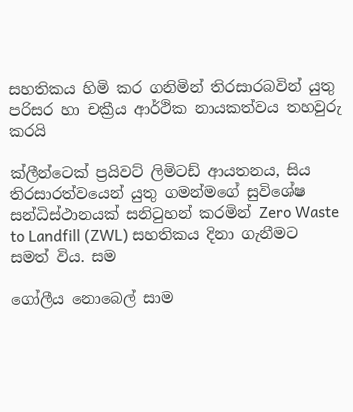සහතිකය හිමි කර ගනිමින් තිරසාරබවින් යුතු පරිසර හා චක්‍රීය ආර්ථික නායකත්වය තහවුරු කරයි

ක්ලීන්ටෙක් ප්‍රයිවට් ලිමිටඩ් ආයතනය, සිය තිරසාරත්වයෙන් යුතු ගමන්මගේ සුවිශේෂ සන්ධිස්ථානයක් සනිටුහන් කරමින් Zero Waste to Landfill (ZWL) සහතිකය දිනා ගැනීමට සමත් විය. සම

ගෝලීය නොබෙල් සාම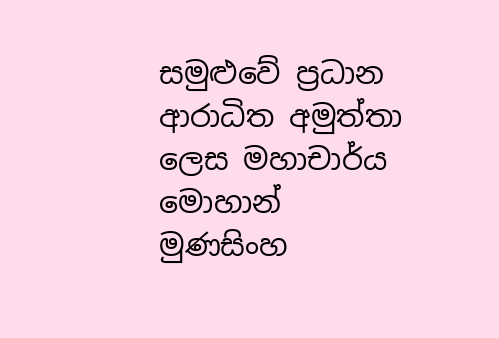සමුළුවේ ප්‍රධාන ආරාධිත අමුත්තා ලෙස මහාචාර්ය මොහාන් මුණසිංහ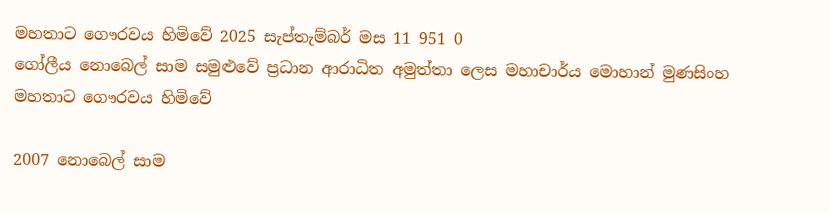මහතාට ගෞරවය හිමිවේ 2025 සැප්තැම්බර් මස 11 951 0
ගෝලීය නොබෙල් සාම සමුළුවේ ප්‍රධාන ආරාධිත අමුත්තා ලෙස මහාචාර්ය මොහාන් මුණසිංහ මහතාට ගෞරවය හිමිවේ

2007 නොබෙල් සාම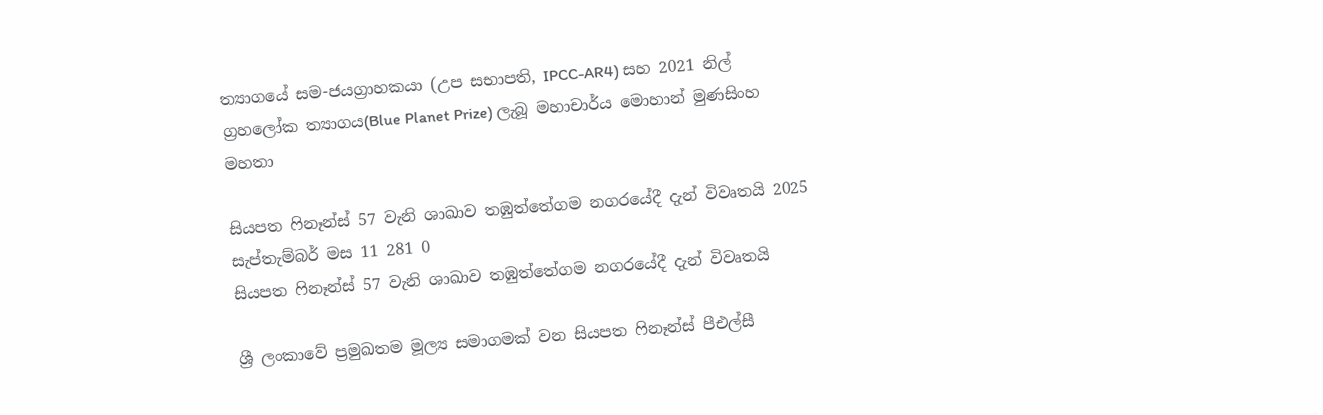ත්‍යාගයේ සම-ජයග්‍රාහකයා (උප සභාපති, IPCC-AR4) සහ 2021 නිල් ග්‍රහලෝක ත්‍යාගය(Blue Planet Prize) ලැබූ මහාචාර්ය මොහාන් මුණසිංහ මහතා

සියපත ෆිනෑන්ස් 57 වැනි ශාඛාව තඹුත්තේගම නගරයේදී දැන් විවෘතයි 2025 සැප්තැම්බර් මස 11 281 0
සියපත ෆිනෑන්ස් 57 වැනි ශාඛාව තඹුත්තේගම නගරයේදී දැන් විවෘතයි

ශ්‍රී ලංකාවේ ප්‍රමුඛතම මූල්‍ය සමාගමක් වන සියපත ෆිනෑන්ස් පීඑල්සී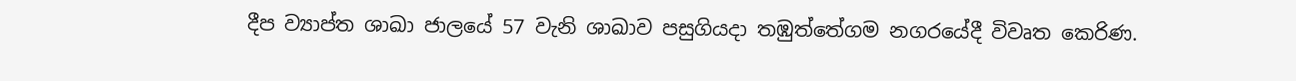දීප ව්‍යාප්ත ශාඛා ජාලයේ 57 වැනි ශාඛාව පසුගියදා තඹුත්තේගම නගරයේදී විවෘත කෙරිණ.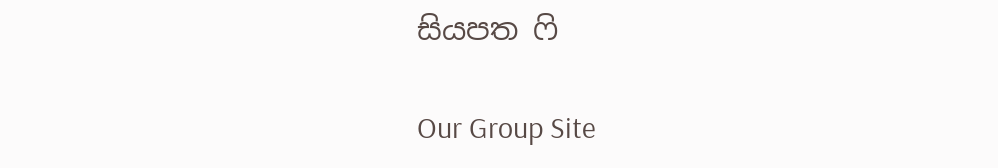සියපත ෆි

Our Group Site